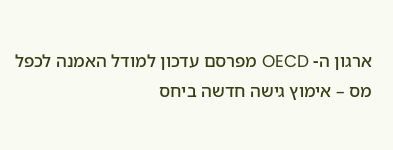ארגון ה- OECD מפרסם עדכון למודל האמנה לכפל מס – אימוץ גישה חדשה ביחס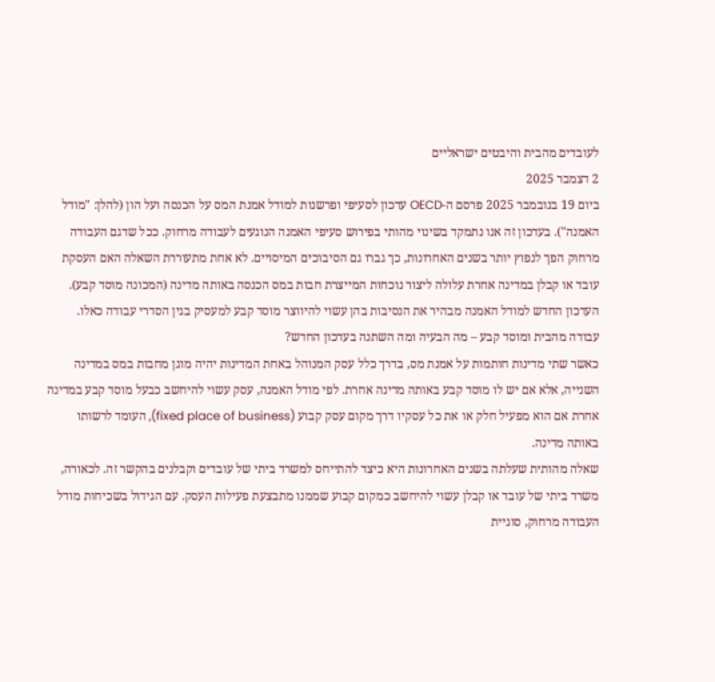לעובדים מהבית והיבטים ישראליים
2 דצמבר 2025
ביום 19 בנובמבר 2025 פרסם ה-OECD עדכון לסעיפי ופרשנות למודל אמנת המס על הכנסה ועל הון (להלן: "מודל האמנה"). בעדכון זה אנו נתמקד בשינוי מהותי בפירוש סעיפי האמנה הנוגעים לעבודה מרחוק. ככל שדגם העבודה מרחוק הפך לנפוץ יותר בשנים האחרונות, כך גברו גם הסיבוכים המיסויים. לא אחת מתעוררת השאלה האם העסקת עובד או קבלן במדינה אחרת עלולה ליצור נוכחות המייצרת חבות במס הכנסה באותה מדינה (המכונה מוסד קבע).
העדכון החדש למודל האמנה מבהיר את הנסיבות בהן עשוי להיווצר מוסד קבע למעסיק בגין הסדרי עבודה כאלו.
עבודה מהבית ומוסד קבע – מה הבעיה ומה השתנה בעדכון החדש?
כאשר שתי מדינות חותמות על אמנת מס, בדרך כלל עסק המנוהל באחת המדינות יהיה מוגן מחבות במס במדינה השנייה, אלא אם יש לו מוסד קבע באותה מדינה אחרת. לפי מודל האמנה, עסק עשוי להיחשב כבעל מוסד קבע במדינה אחרת אם הוא מפעיל חלק או את כל עסקיו דרך מקום עסק קבוע (fixed place of business), העומד לרשותו באותה מדינה.
שאלה מהותית שעלתה בשנים האחרונות היא כיצד להתייחס למשרד ביתי של עובדים וקבלנים בהקשר זה. לכאורה, משרד ביתי של עובד או קבלן עשוי להיחשב כמקום קבוע שממנו מתבצעת פעילות העסק. עם הגידול בשכיחות מודל העבודה מרחוק, סוגיית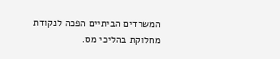המשרדים הביתיים הפכה לנקודת מחלוקת בהליכי מס.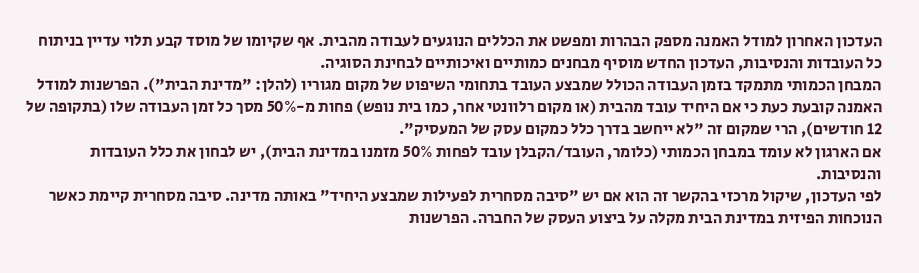העדכון האחרון למודל האמנה מספק הבהרות ומפשט את הכללים הנוגעים לעבודה מהבית. אף שקיומו של מוסד קבע תלוי עדיין בניתוח כל העובדות והנסיבות, העדכון החדש מוסיף מבחנים כמותיים ואיכותיים לבחינת הסוגיה.
המבחן הכמותי מתמקד בזמן העבודה הכולל שמבצע העובד בתחומי השיפוט של מקום מגוריו (להלן: "מדינת הבית"). הפרשנות למודל האמנה קובעת כעת כי אם היחיד עובד מהבית (או מקום רלוונטי אחר, כמו בית נופש) פחות מ-50% מסך כל זמן העבודה שלו (בתקופה של 12 חודשים), הרי שמקום זה "לא ייחשב בדרך כלל כמקום עסק של המעסיק".
אם הארגון לא עומד במבחן הכמותי (כלומר, העובד/הקבלן עובד לפחות 50% מזמנו במדינת הבית), יש לבחון את כלל העובדות והנסיבות.
לפי העדכון, שיקול מרכזי בהקשר זה הוא אם יש "סיבה מסחרית לפעילות שמבצע היחיד" באותה מדינה. סיבה מסחרית קיימת כאשר הנוכחות הפיזית במדינת הבית מקלה על ביצוע העסק של החברה. הפרשנות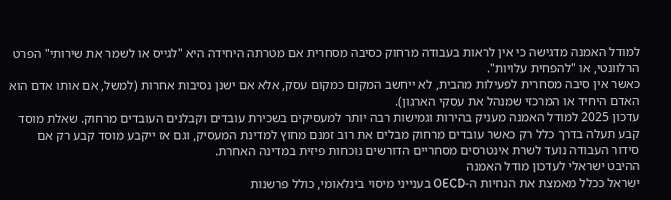למודל האמנה מדגישה כי אין לראות בעבודה מרחוק כסיבה מסחרית אם מטרתה היחידה היא "לגייס או לשמר את שירותי" הפרט הרלוונטי, או "להפחית עלויות".
כאשר אין סיבה מסחרית לפעילות מהבית, לא ייחשב המקום כמקום עסק, אלא אם ישנן נסיבות אחרות (למשל, אם אותו אדם הוא האדם היחיד או המרכזי שמנהל את עסקי הארגון).
עדכון 2025 למודל האמנה מעניק בהירות וגמישות רבה יותר למעסיקים בשכירת עובדים וקבלנים העובדים מרחוק. שאלת מוסד קבע תעלה בדרך כלל רק כאשר עובדים מרחוק מבלים את רוב זמנם מחוץ למדינת המעסיק, וגם אז ייקבע מוסד קבע רק אם סידור העבודה נועד לשרת אינטרסים מסחריים הדורשים נוכחות פיזית במדינה האחרת.
ההיבט ישראלי לעדכון מודל האמנה
ישראל ככלל מאמצת את הנחיות ה-OECD בענייני מיסוי בינלאומי, כולל פרשנות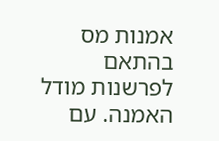אמנות מס בהתאם לפרשנות מודל האמנה. עם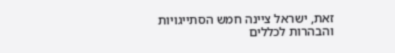זאת, ישראל ציינה חמש הסתייגויות והבהרות לכללים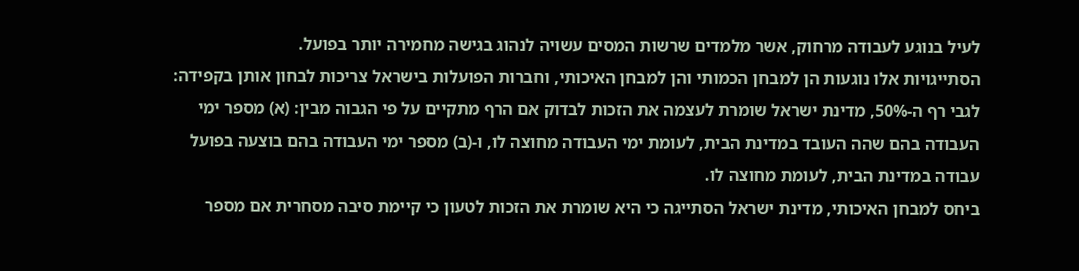לעיל בנוגע לעבודה מרחוק, אשר מלמדים שרשות המסים עשויה לנהוג בגישה מחמירה יותר בפועל.
הסתייגויות אלו נוגעות הן למבחן הכמותי והן למבחן האיכותי, וחברות הפועלות בישראל צריכות לבחון אותן בקפידה:
לגבי רף ה-50%, מדינת ישראל שומרת לעצמה את הזכות לבדוק אם הרף מתקיים על פי הגבוה מבין: (א) מספר ימי העבודה בהם שהה העובד במדינת הבית, לעומת ימי העבודה מחוצה לו, ו-(ב) מספר ימי העבודה בהם בוצעה בפועל עבודה במדינת הבית, לעומת מחוצה לו.
ביחס למבחן האיכותי, מדינת ישראל הסתייגה כי היא שומרת את הזכות לטעון כי קיימת סיבה מסחרית אם מספר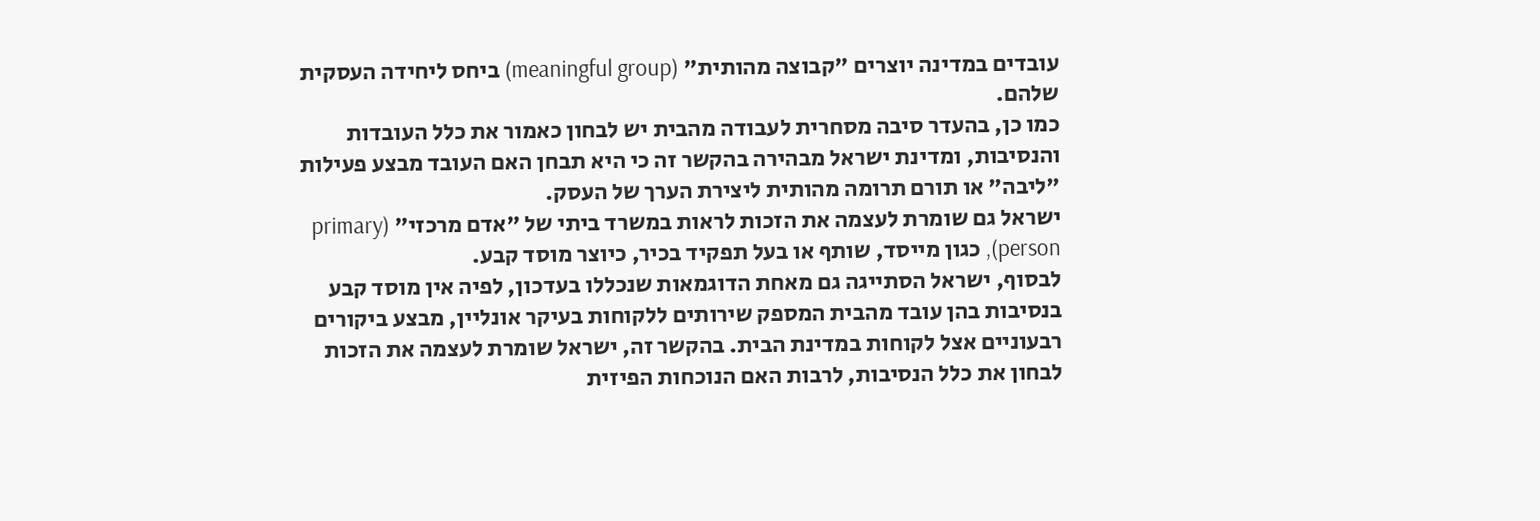עובדים במדינה יוצרים "קבוצה מהותית" (meaningful group) ביחס ליחידה העסקית שלהם.
כמו כן, בהעדר סיבה מסחרית לעבודה מהבית יש לבחון כאמור את כלל העובדות והנסיבות, ומדינת ישראל מבהירה בהקשר זה כי היא תבחן האם העובד מבצע פעילות "ליבה" או תורם תרומה מהותית ליצירת הערך של העסק.
ישראל גם שומרת לעצמה את הזכות לראות במשרד ביתי של "אדם מרכזי" (primary person), כגון מייסד, שותף או בעל תפקיד בכיר, כיוצר מוסד קבע.
לבסוף, ישראל הסתייגה גם מאחת הדוגמאות שנכללו בעדכון, לפיה אין מוסד קבע בנסיבות בהן עובד מהבית המספק שירותים ללקוחות בעיקר אונליין, מבצע ביקורים רבעוניים אצל לקוחות במדינת הבית. בהקשר זה, ישראל שומרת לעצמה את הזכות לבחון את כלל הנסיבות, לרבות האם הנוכחות הפיזית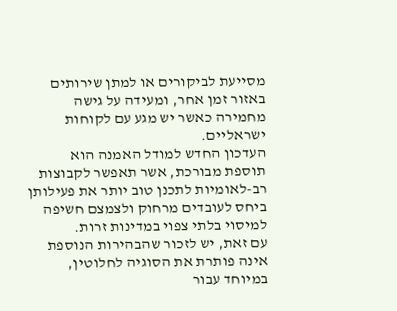מסייעת לביקורים או למתן שירותים באזור זמן אחר, ומעידה על גישה מחמירה כאשר יש מגע עם לקוחות ישראליים.
העדכון החדש למודל האמנה הוא תוספת מבורכת, אשר תאפשר לקבוצות רב-לאומיות לתכנן טוב יותר את פעילותן ביחס לעובדים מרחוק ולצמצם חשיפה למיסוי בלתי צפוי במדינות זרות.
עם זאת, יש לזכור שהבהירות הנוספת אינה פותרת את הסוגיה לחלוטין, במיוחד עבור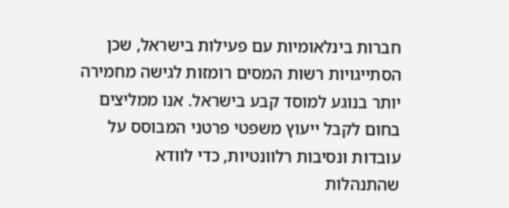חברות בינלאומיות עם פעילות בישראל, שכן הסתייגויות רשות המסים רומזות לגישה מחמירה יותר בנוגע למוסד קבע בישראל. אנו ממליצים בחום לקבל ייעוץ משפטי פרטני המבוסס על עובדות ונסיבות רלוונטיות, כדי לוודא שהתנהלות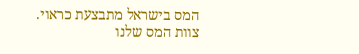המס בישראל מתבצעת כראוי.
צוות המס שלנו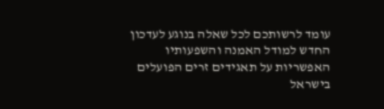עומד לרשותכם לכל שאלה בנוגע לעדכון החדש למודל האמנה והשפעותיו האפשריות על תאגידים זרים הפועלים בישראל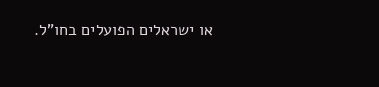או ישראלים הפועלים בחו"ל.